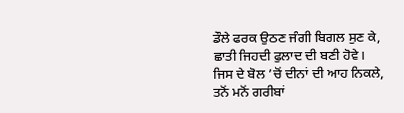ਡੌਲੇ ਫਰਕ ਉਠਣ ਜੰਗੀ ਬਿਗਲ ਸੁਣ ਕੇ,
ਛਾਤੀ ਜਿਹਦੀ ਫੁਲਾਦ ਦੀ ਬਣੀ ਹੋਵੇ।
ਜਿਸ ਦੇ ਬੋਲ ’ਚੋਂ ਦੀਨਾਂ ਦੀ ਆਹ ਨਿਕਲੇ,
ਤਨੋਂ ਮਨੋਂ ਗਰੀਬਾਂ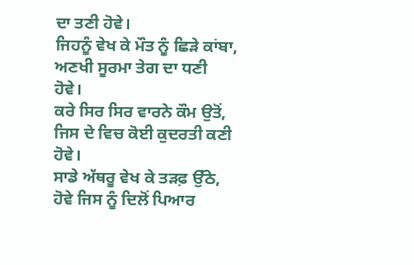ਦਾ ਤਣੀ ਹੋਵੇ।
ਜਿਹਨੂੰ ਵੇਖ ਕੇ ਮੌਤ ਨੂੰ ਛਿੜੇ ਕਾਂਬਾ,
ਅਣਖੀ ਸੂਰਮਾ ਤੇਗ ਦਾ ਧਣੀ ਹੋਵੇ।
ਕਰੇ ਸਿਰ ਸਿਰ ਵਾਰਨੇ ਕੌਮ ਉਤੋਂ,
ਜਿਸ ਦੇ ਵਿਚ ਕੋਈ ਕੁਦਰਤੀ ਕਣੀ ਹੋਵੇ।
ਸਾਡੇ ਅੱਥਰੂ ਵੇਖ ਕੇ ਤੜਫ਼ ਉੱਠੇ,
ਹੋਵੇ ਜਿਸ ਨੂੰ ਦਿਲੋਂ ਪਿਆਰ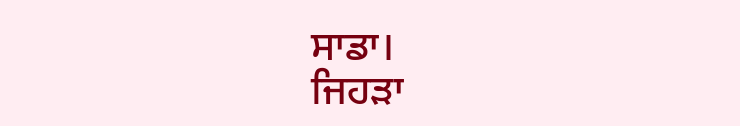ਸਾਡਾ।
ਜਿਹੜਾ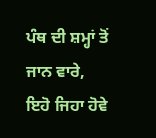ਪੰਥ ਦੀ ਸ਼ਮ੍ਹਾਂ ਤੋਂ ਜਾਨ ਵਾਰੇ,
ਇਹੋ ਜਿਹਾ ਹੋਵੇ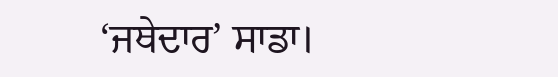‘ਜਥੇਦਾਰ’ ਸਾਡਾ।